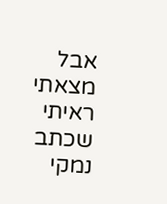אבל מצאתי ראיתי שכתב נמקי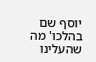יוסף שם בהלכו' מה שהעלינו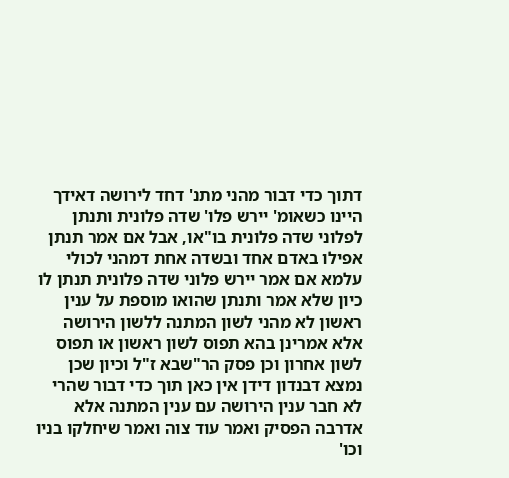דתוך כדי דבור מהני מתנ' דחד לירושה דאידך היינו כשאומ' יירש פלו' שדה פלונית ותנתן לפלוני שדה פלונית בו"או, אבל אם אמר תנתן אפילו באדם אחד ובשדה אחת דמהני לכולי עלמא אם אמר יירש פלוני שדה פלונית תנתן לו כיון שלא אמר ותנתן שהואו מוספת על ענין ראשון לא מהני לשון המתנה ללשון הירושה אלא אמרינן בהא תפוס לשון ראשון או תפוס לשון אחרון וכן פסק הר"שבא ז"ל וכיון שכן נמצא דבנדון דידן אין כאן תוך כדי דבור שהרי לא חבר ענין הירושה עם ענין המתנה אלא אדרבה הפסיק ואמר עוד צוה ואמר שיחלקו בניו וכו'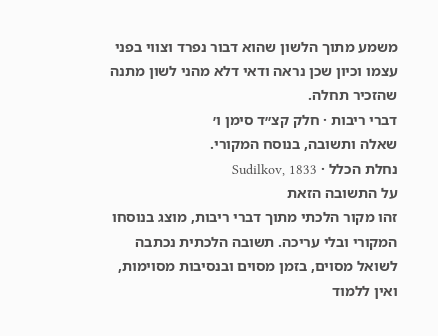משמע מתוך הלשון שהוא דבור נפרד וצווי בפני עצמו וכיון שכן נראה ודאי דלא מהני לשון מתנה שהזכיר תחלה.
דברי ריבות · חלק קצ״ד סימן ו׳
שאלה ותשובה, בנוסח המקורי.
נחלת הכלל · Sudilkov, 1833
על התשובה הזאת
זהו מקור הלכתי מתוך דברי ריבות, מוצג בנוסחו המקורי ובלי עריכה. תשובה הלכתית נכתבה לשואל מסוים, בזמן מסוים ובנסיבות מסוימות, ואין ללמוד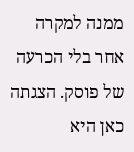ממנה למקרה אחר בלי הכרעה של פוסק. הצגתה כאן היא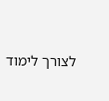לצורך לימוד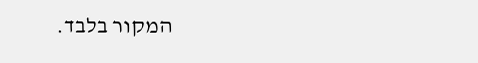המקור בלבד.